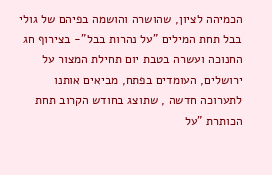הכמיהה לציון, שהושרה והושמה בפיהם של גולי בבל תחת המילים "על נהרות בבל"- בצירוף חג החנוכה ועשרה בטבת יום תחילת המצור על ירושלים, העומדים בפתח, מביאים אותנו לתערוכה חדשה , שתוצג בחודש הקרוב תחת הכותרת "על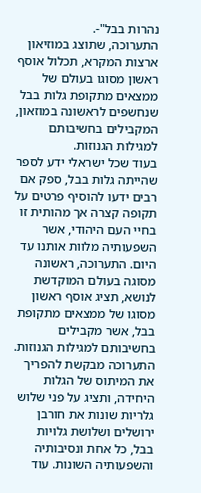נהרות בבל"-.
התערוכה, שתוצג במוזיאון ארצות המקרא, תכלול אוסף ראשון מסוגו בעולם של ממצאים מתקופת גלות בבל שנחשפים לראשונה במוזאון, המקבילים בחשיבותם למגילות הגנוזות.
בעוד שכל ישראלי ידע לספר שהייתה גלות בבל, ספק אם רבים ידעו להוסיף פרטים על תקופה קצרה אך מהותית זו בחיי העם היהודי, אשר השפעותיה מלוות אותנו עד היום. התערוכה, ראשונה מסוגה בעולם המוקדשת לנושא, תציג אוסף ראשון מסוגו של ממצאים מתקופת בבל, אשר מקבילים בחשיבותם למגילות הגנוזות. התערוכה מבקשת להפריך את המיתוס של הגלות היחידה, ותציג על פני שלוש גלריות שונות את חורבן ירושלים ושלושת גלויות בבל, כל אחת ונסיבותיה והשפעותיה השונות. עוד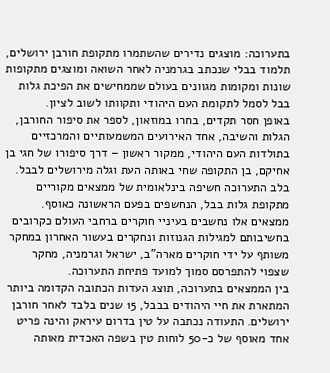בתערוכה: מוצגים נדירים שהשתמרו מתקופת חורבן ירושלים, תלמוד בבלי שנכתב בגרמניה לאחר השואה ומוצגים מתקופות שונות ומקומות מגוונים בעולם שממחישים את הפיכת גלות בבל לסמל לתקומת העם היהודי ותקוותו לשוב לציון.
באופן חסר תקדים, בחרו במוזאון, לספר את סיפור החורבן, הגלות והשיבה, אחד האירועים המשמעותיים והמרכזיים בתולדות העם היהודי, ממקור ראשון – דרך סיפורו של חגי בן אחיקם, בן התקופה שחי באותה העת וגלה מירושלים לבבל.
בלב התערוכה חשיפה בינלאומית של ממצאים מקוריים מתקופת גלות בבל, הנחשפים בפעם הראשונה כאוסף. ממצאים אלו נחשבים בעיניי חוקרים ברחבי העולם כקרובים בחשיבותם למגילות הגנוזות ונחקרים בעשור האחרון במחקר משותף על ידי חוקרים מארה"ב, ישראל וגרמניה, מחקר שצפוי להתפרסם סמוך למועד פתיחת התערוכה.
בין הממצאים בתערוכה, תוצג העדות הכתובה הקדומה ביותר המתארת את חיי היהודים בבבל, 15 שנים בלבד לאחר חורבן ירושלים. התעודה נכתבה על טין בדרום עיראק והינה פריט אחד מאוסף של כ-50 לוחות טין בשפה האכדית מאותה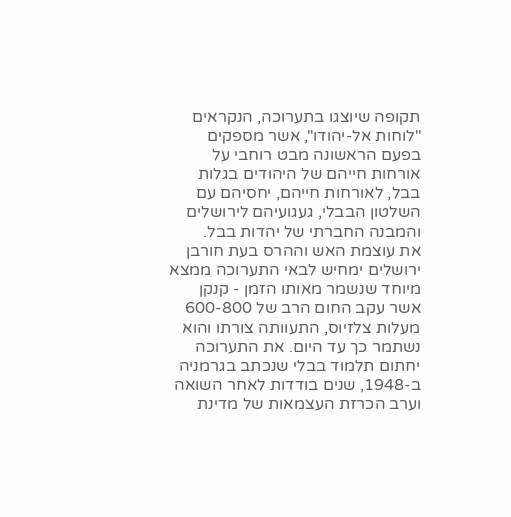תקופה שיוצגו בתערוכה, הנקראים "לוחות אל-יהודו", אשר מספקים בפעם הראשונה מבט רוחבי על אורחות חייהם של היהודים בגלות בבל, לאורחות חייהם, יחסיהם עם השלטון הבבלי, געגועיהם לירושלים והמבנה החברתי של יהדות בבל.
את עוצמת האש וההרס בעת חורבן ירושלים ימחיש לבאי התערוכה ממצא מיוחד שנשמר מאותו הזמן - קנקן אשר עקב החום הרב של 600-800 מעלות צלזיוס, התעוותה צורתו והוא נשתמר כך עד היום. את התערוכה יחתום תלמוד בבלי שנכתב בגרמניה ב-1948, שנים בודדות לאחר השואה וערב הכרזת העצמאות של מדינת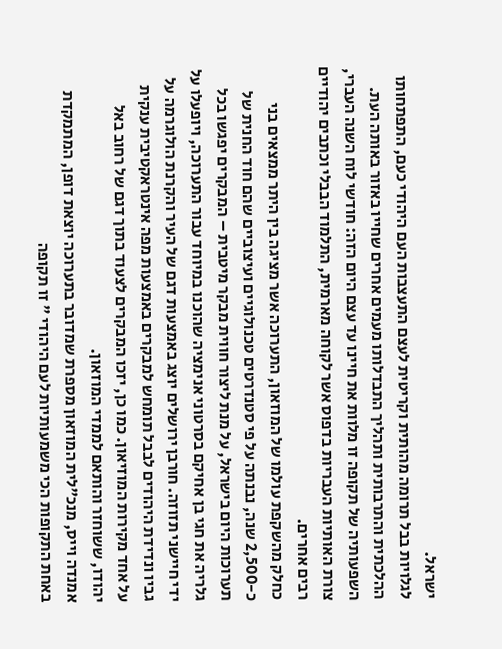ישראל.
לגלויות בבל תרומה מהותית וקריטית לעצם התעצבות העם היהודי כעם, התפתחותו ההלכתית והתרבותית ותהליך התבדלותו מעמים אחרים שחייו באזור באותה העת. השפעותיה של תקופה זו מלוות את חיינו עד עצם היום הזה: חודשי לוח השנה העברי, צורת האותיות העבריות בדפוס אשר לקוחה מארמית, התלמוד הבבלי וכתבים יהודיים רבים אחרים.
כחלק מהשקפת עולמו של המוזאון, התערוכה אשר מציגה בין היתר ממצאים בני כ-2,500 שנה, נבנתה על פי סטנדרטים טכנולוגיים ועיצוביים שהם חוד החנית של תערוכות היום בישראל, על מנת ליצור חווית מבקר מיטבית – המבקרים יפגשו בכל גלריה את חגי בן אחיקם בסרטוני אנימציה שהוכנו במיוחד עבור התערוכה, ויופעלו על ידי חיישני תזוזה. חורבן ירושלים יוצג באמצעות דגם של העיר והקרנת הולוגרמה על גביו ונדידת היהודים לבבל תומחש למבקרים באמצעות מפה אינטראקטיבית ענקית על אחד מקירות המוזיאון. כמו כן, יזכו המבקרים לצעוד בתוך דגם של רחוב באל יהודו, ששוחזר והותאם לממדי המוזאון.
אמנדה וייס, מנכ"לית המוזאון מספרת שמדובר בתערוכה יוצאת דופן, המתמקדת באחת התקופות הכי משמעותיות לעם היהודי " זו תקופה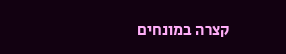קצרה במונחים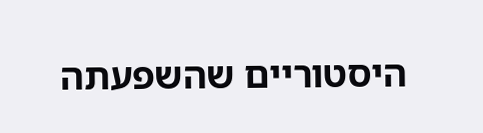היסטוריים שהשפעתה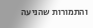והתמורות שהניעה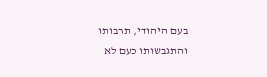בעם היהודי, תרבותו והתגבשותו כעם לא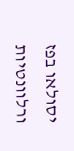יסולאו בפז ורלוונטיות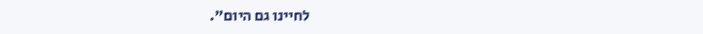לחיינו גם היום".